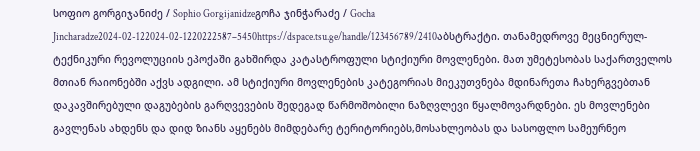სოფიო გორგიჯანიძე / Sophio Gorgijanidzeგოჩა ჯინჭარაძე / Gocha Jincharadze2024-02-122024-02-1220222587–5450https://dspace.tsu.ge/handle/123456789/2410აბსტრაქტი. თანამედროვე მეცნიერულ-ტექნიკური რევოლუციის ეპოქაში გახშირდა კატასტროფული სტიქიური მოვლენები. მათ უმეტესობას საქართველოს მთიან რაიონებში აქვს ადგილი. ამ სტიქიური მოვლენების კატეგორიას მიეკუთვნება მდინარეთა ჩახერგვებთან დაკავშირებული დაგუბების გარღვევების შედეგად წარმოშობილი ნაზღვლევი წყალმოვარდნები. ეს მოვლენები გავლენას ახდენს და დიდ ზიანს აყენებს მიმდებარე ტერიტორიებს,მოსახლეობას და სასოფლო სამეურნეო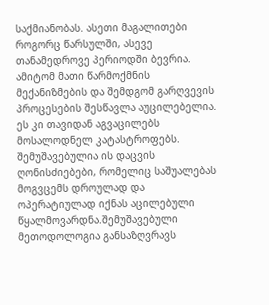საქმიანობას. ასეთი მაგალითები როგორც წარსულში, ასევე თანამედროვე პერიოდში ბევრია. ამიტომ მათი წარმოქმნის მექანიზმების და შემდგომ გარღვევის პროცესების შესწავლა აუცილებელია. ეს კი თავიდან აგვაცილებს მოსალოდნელ კატასტროფებს. შემუშავებულია ის დაცვის ღონისძიებები, რომელიც საშუალებას მოგვცემს დროულად და ოპერატიულად იქნას აცილებული წყალმოვარდნა.შემუშავებული მეთოდოლოგია განსაზღვრავს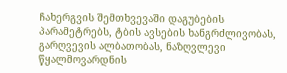ჩახერგვის შემთხვევაში დაგუბების პარამეტრებს, ტბის ავსების ხანგრძლივობას, გარღვევის ალბათობას, ნაზღვლევი წყალმოვარდნის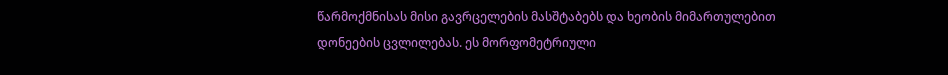წარმოქმნისას მისი გავრცელების მასშტაბებს და ხეობის მიმართულებით დონეების ცვლილებას. ეს მორფომეტრიული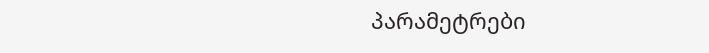პარამეტრები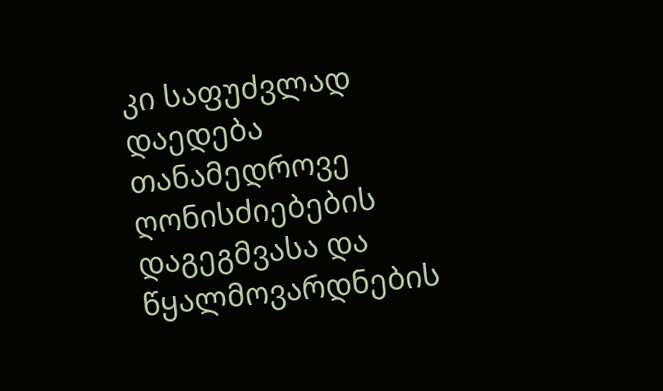კი საფუძვლად დაედება თანამედროვე ღონისძიებების დაგეგმვასა და წყალმოვარდნების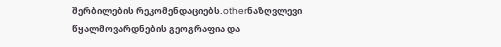შერბილების რეკომენდაციებს.otherნაზღვლევი წყალმოვარდნების გეოგრაფია და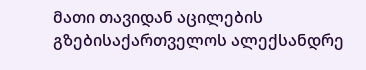მათი თავიდან აცილების გზებისაქართველოს ალექსანდრე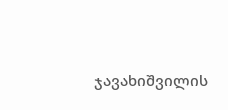ჯავახიშვილის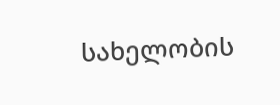სახელობის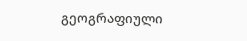გეოგრაფიული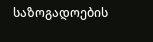საზოგადოების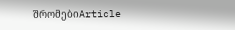შრომებიArticle